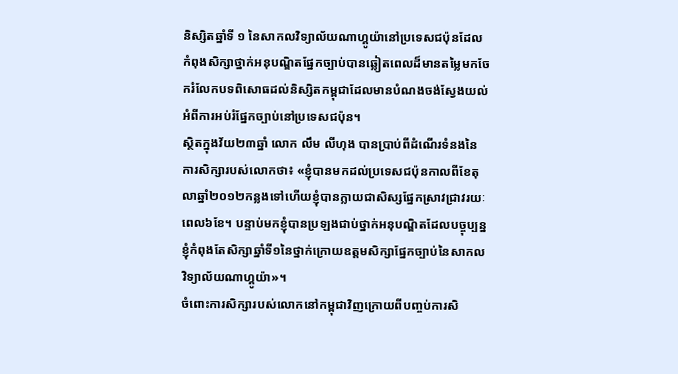និស្សិតឆ្នាំទី ១ នៃសាកលវិទ្យាល័យណាហ្គូយ៉ានៅប្រទេសជប៉ុនដែលកំពុងសិក្សាថ្នាក់អនុបណ្ឌិតផ្នែកច្បាប់បានឆ្លៀតពេលដ៏មានតម្លៃមកចែករំលែកបទពិសោធដល់និស្សិតកម្ពុជាដែលមានបំណងចង់ស្វែងយល់អំពីការអប់រំផ្នែកច្បាប់នៅប្រទេសជប៉ុន។
ស្ថិតក្នុងវ័យ២៣ឆ្នាំ លោក លឹម លីហុង បានប្រាប់ពីដំណើរទំនងនៃការសិក្សារបស់លោកថា៖ «ខ្ញុំបានមកដល់ប្រទេសជប៉ុនកាលពីខែតុលាឆ្នាំ២០១២កន្លងទៅហើយខ្ញុំបានក្លាយជាសិស្សផ្នែកស្រាវជ្រាវរយៈពេល៦ខែ។ បន្ទាប់មកខ្ញុំបានប្រឡងជាប់ថ្នាក់អនុបណ្ឌិតដែលបច្ចុប្បន្នខ្ញុំកំពុងតែសិក្សាឆ្នាំទី១នៃថ្នាក់ក្រោយឧត្ដមសិក្សាផ្នែកច្បាប់នៃសាកលវិទ្យាល័យណាហ្គូយ៉ា»។
ចំពោះការសិក្សារបស់លោកនៅកម្ពុជាវិញក្រោយពីបញ្ចប់ការសិ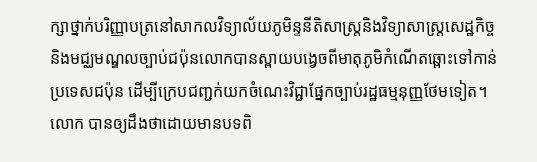ក្សាថ្នាក់បរិញ្ញាបត្រនៅសាកលវិទ្យាល័យភូមិន្ទនីតិសាស្ដ្រនិងវិទ្យាសាស្ដ្រសេដ្ឋកិច្ចនិងមជ្ឈមណ្ឌលច្បាប់ជប៉ុនលោកបានស្ពាយបង្វេចពីមាតុភូមិកំណើតឆ្ពោះទៅកាន់ប្រទេសជប៉ុន ដើម្បីក្រេបជញ្ជក់យកចំណេះវិជ្ជាផ្នែកច្បាប់រដ្ឋធម្មនុញ្ញថែមទៀត។
លោក បានឲ្យដឹងថាដោយមានបទពិ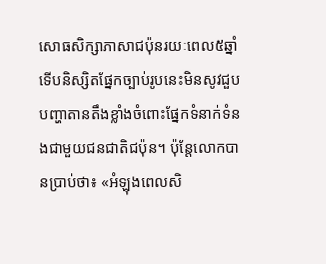សោធសិក្សាភាសាជប៉ុនរយៈពេល៥ឆ្នាំទើបនិស្សិតផ្នែកច្បាប់រូបនេះមិនសូវជួបបញ្ហាតានតឹងខ្លាំងចំពោះផ្នែកទំនាក់ទំនងជាមួយជនជាតិជប៉ុន។ ប៉ុន្ដែលោកបានប្រាប់ថា៖ «អំឡុងពេលសិ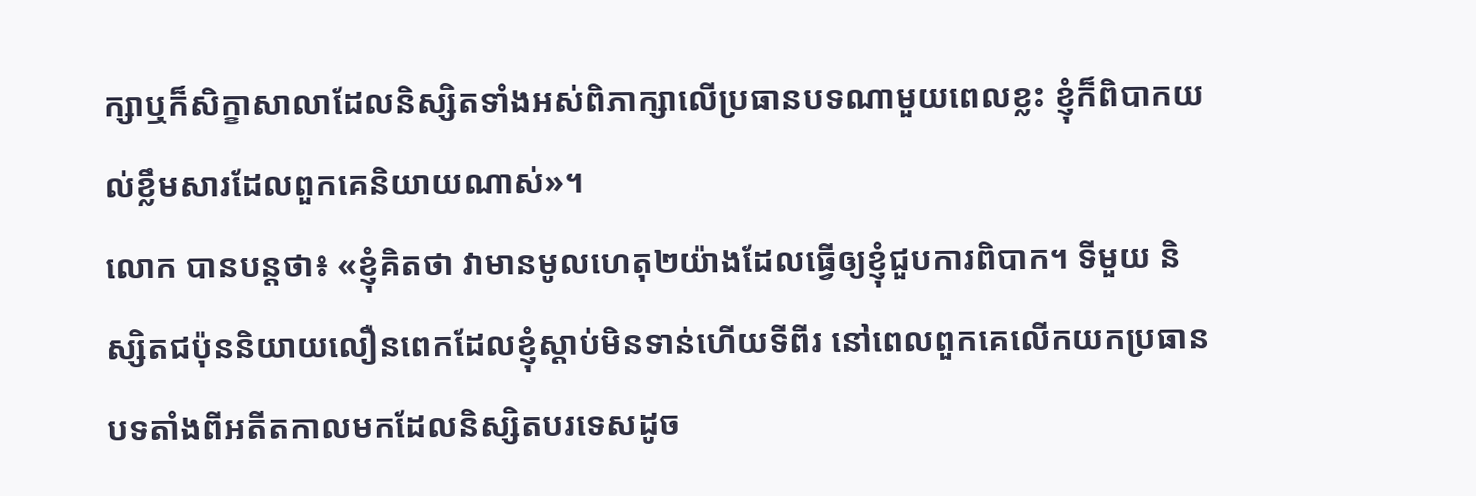ក្សាឬក៏សិក្ខាសាលាដែលនិស្សិតទាំងអស់ពិភាក្សាលើប្រធានបទណាមួយពេលខ្លះ ខ្ញុំក៏ពិបាកយល់ខ្លឹមសារដែលពួកគេនិយាយណាស់»។
លោក បានបន្ដថា៖ «ខ្ញុំគិតថា វាមានមូលហេតុ២យ៉ាងដែលធ្វើឲ្យខ្ញុំជួបការពិបាក។ ទីមួយ និស្សិតជប៉ុននិយាយលឿនពេកដែលខ្ញុំស្ដាប់មិនទាន់ហើយទីពីរ នៅពេលពួកគេលើកយកប្រធានបទតាំងពីអតីតកាលមកដែលនិស្សិតបរទេសដូច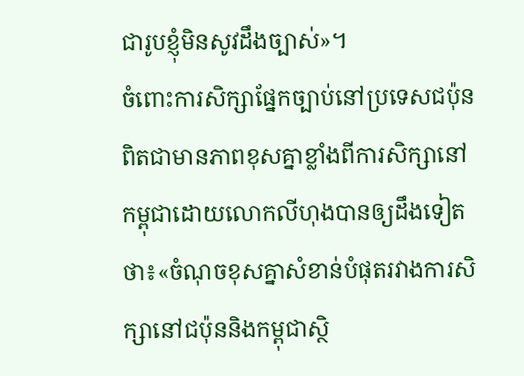ជារូបខ្ញុំមិនសូវដឹងច្បាស់»។
ចំពោះការសិក្សាផ្នែកច្បាប់នៅប្រទេសជប៉ុនពិតជាមានភាពខុសគ្នាខ្លាំងពីការសិក្សានៅកម្ពុជាដោយលោកលីហុងបានឲ្យដឹងទៀតថា៖«ចំណុចខុសគ្នាសំខាន់បំផុតរវាងការសិក្សានៅជប៉ុននិងកម្ពុជាស្ថិ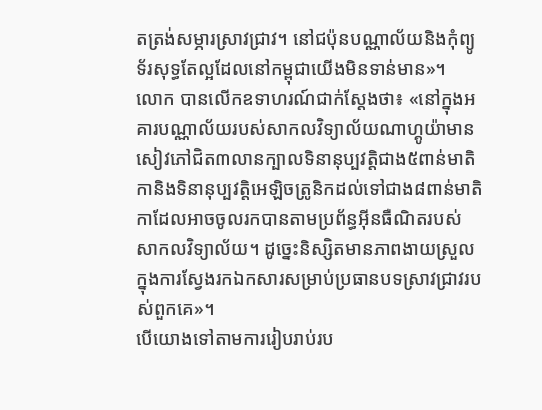តត្រង់សម្ភារស្រាវជ្រាវ។ នៅជប៉ុនបណ្ណាល័យនិងកុំព្យូទ័រសុទ្ធតែល្អដែលនៅកម្ពុជាយើងមិនទាន់មាន»។
លោក បានលើកឧទាហរណ៍ជាក់ស្ដែងថា៖ «នៅក្នុងអគារបណ្ណាល័យរបស់សាកលវិទ្យាល័យណាហ្គូយ៉ាមានសៀវភៅជិត៣លានក្បាលទិនានុប្បវត្តិជាង៥ពាន់មាតិកានិងទិនានុប្បវត្តិអេឡិចត្រូនិកដល់ទៅជាង៨ពាន់មាតិកាដែលអាចចូលរកបានតាមប្រព័ន្ធអ៊ីនធឺណិតរបស់សាកលវិទ្យាល័យ។ ដូច្នេះនិស្សិតមានភាពងាយស្រួលក្នុងការស្វែងរកឯកសារសម្រាប់ប្រធានបទស្រាវជ្រាវរបស់ពួកគេ»។
បើយោងទៅតាមការរៀបរាប់រប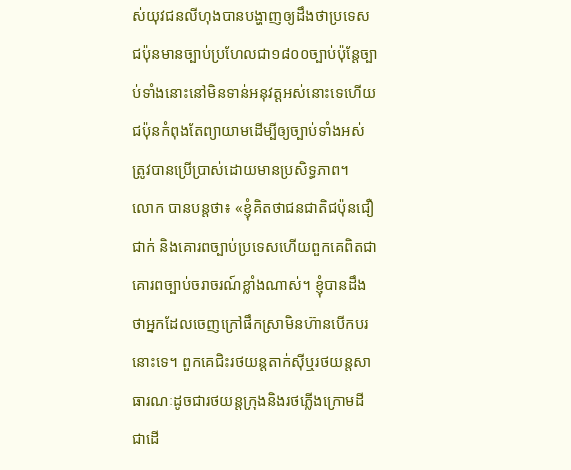ស់យុវជនលីហុងបានបង្ហាញឲ្យដឹងថាប្រទេសជប៉ុនមានច្បាប់ប្រហែលជា១៨០០ច្បាប់ប៉ុន្ដែច្បាប់ទាំងនោះនៅមិនទាន់អនុវត្តអស់នោះទេហើយជប៉ុនកំពុងតែព្យាយាមដើម្បីឲ្យច្បាប់ទាំងអស់ត្រូវបានប្រើប្រាស់ដោយមានប្រសិទ្ធភាព។
លោក បានបន្ដថា៖ «ខ្ញុំគិតថាជនជាតិជប៉ុនជឿជាក់ និងគោរពច្បាប់ប្រទេសហើយពួកគេពិតជាគោរពច្បាប់ចរាចរណ៍ខ្លាំងណាស់។ ខ្ញុំបានដឹងថាអ្នកដែលចេញក្រៅផឹកស្រាមិនហ៊ានបើកបរនោះទេ។ ពួកគេជិះរថយន្ដតាក់ស៊ីឬរថយន្តសាធារណៈដូចជារថយន្តក្រុងនិងរថភ្លើងក្រោមដីជាដើ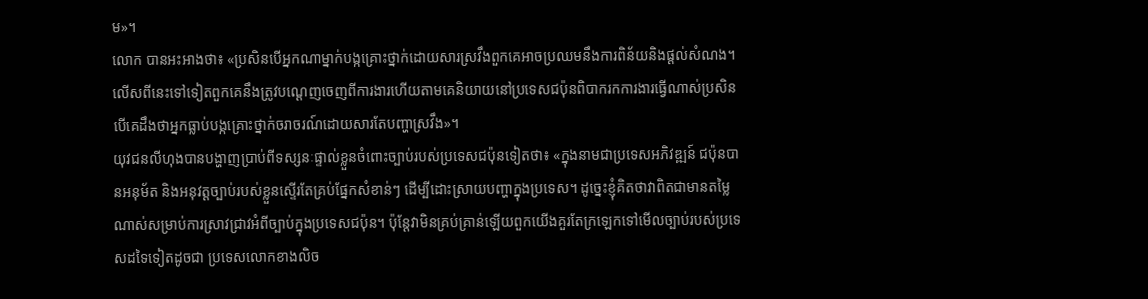ម»។
លោក បានអះអាងថា៖ «ប្រសិនបើអ្នកណាម្នាក់បង្កគ្រោះថ្នាក់ដោយសារស្រវឹងពួកគេអាចប្រឈមនឹងការពិន័យនិងផ្ដល់សំណង។ លើសពីនេះទៅទៀតពួកគេនឹងត្រូវបណ្ដេញចេញពីការងារហើយតាមគេនិយាយនៅប្រទេសជប៉ុនពិបាករកការងារធ្វើណាស់ប្រសិនបើគេដឹងថាអ្នកធ្លាប់បង្កគ្រោះថ្នាក់ចរាចរណ៍ដោយសារតែបញ្ហាស្រវឹង»។
យុវជនលីហុងបានបង្ហាញប្រាប់ពីទស្សនៈផ្ទាល់ខ្លួនចំពោះច្បាប់របស់ប្រទេសជប៉ុនទៀតថា៖ «ក្នុងនាមជាប្រទេសអភិវឌ្ឍន៍ ជប៉ុនបានអនុម័ត និងអនុវត្តច្បាប់របស់ខ្លួនស្ទើរតែគ្រប់ផ្នែកសំខាន់ៗ ដើម្បីដោះស្រាយបញ្ហាក្នុងប្រទេស។ ដូច្នេះខ្ញុំគិតថាវាពិតជាមានតម្លៃណាស់សម្រាប់ការស្រាវជ្រាវអំពីច្បាប់ក្នុងប្រទេសជប៉ុន។ ប៉ុន្តែវាមិនគ្រប់គ្រាន់ឡើយពួកយើងគួរតែក្រឡេកទៅមើលច្បាប់របស់ប្រទេសដទៃទៀតដូចជា ប្រទេសលោកខាងលិច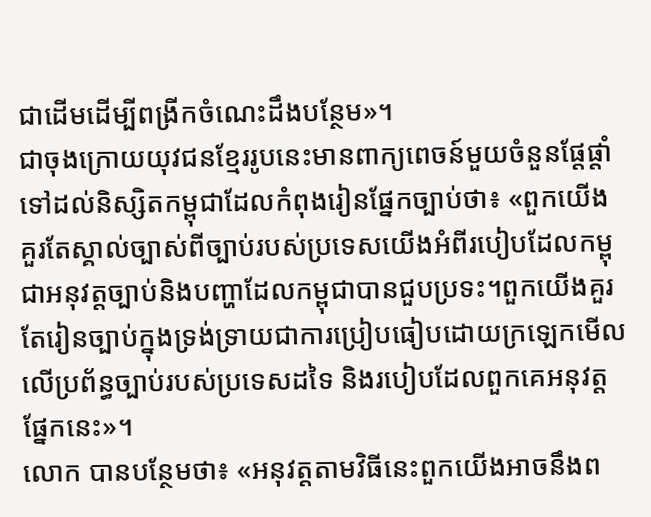ជាដើមដើម្បីពង្រីកចំណេះដឹងបន្ថែម»។
ជាចុងក្រោយយុវជនខ្មែររូបនេះមានពាក្យពេចន៍មួយចំនួនផ្ដែផ្ដាំទៅដល់និស្សិតកម្ពុជាដែលកំពុងរៀនផ្នែកច្បាប់ថា៖ «ពួកយើងគួរតែស្គាល់ច្បាស់ពីច្បាប់របស់ប្រទេសយើងអំពីរបៀបដែលកម្ពុជាអនុវត្តច្បាប់និងបញ្ហាដែលកម្ពុជាបានជួបប្រទះ។ពួកយើងគួរតែរៀនច្បាប់ក្នុងទ្រង់ទ្រាយជាការប្រៀបធៀបដោយក្រឡេកមើលលើប្រព័ន្ធច្បាប់របស់ប្រទេសដទៃ និងរបៀបដែលពួកគេអនុវត្តផ្នែកនេះ»។
លោក បានបន្ថែមថា៖ «អនុវត្ដតាមវិធីនេះពួកយើងអាចនឹងព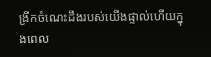ង្រីកចំណេះដឹងរបស់យើងផ្ទាល់ហើយក្នុងពេល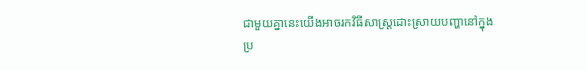ជាមួយគ្នានេះយើងអាចរកវិធីសាស្ដ្រដោះស្រាយបញ្ហានៅក្នុងប្រ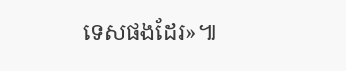ទេសផងដែរ»៕